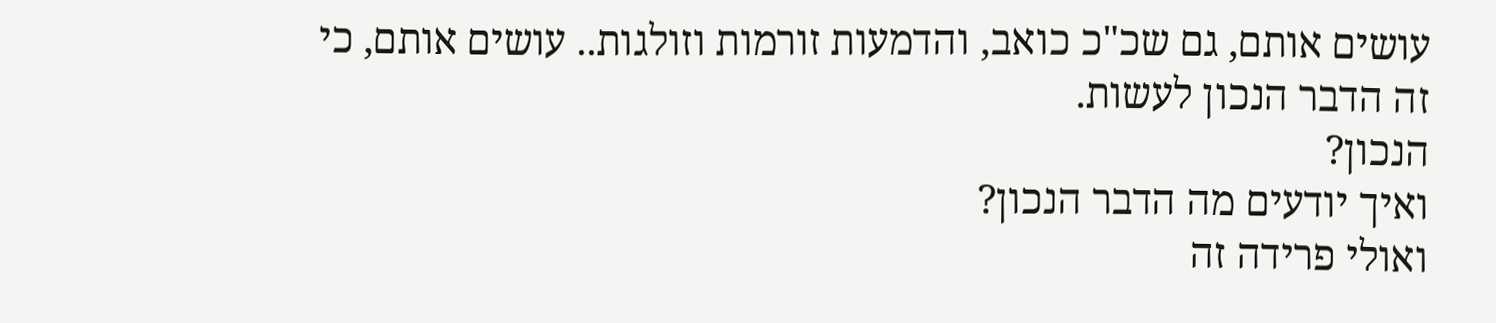עושים אותם, גם שכ"כ כואב, והדמעות זורמות וזולגות.. עושים אותם, כי זה הדבר הנכון לעשות.
הנכון?
ואיך יודעים מה הדבר הנכון?
ואולי פרידה זה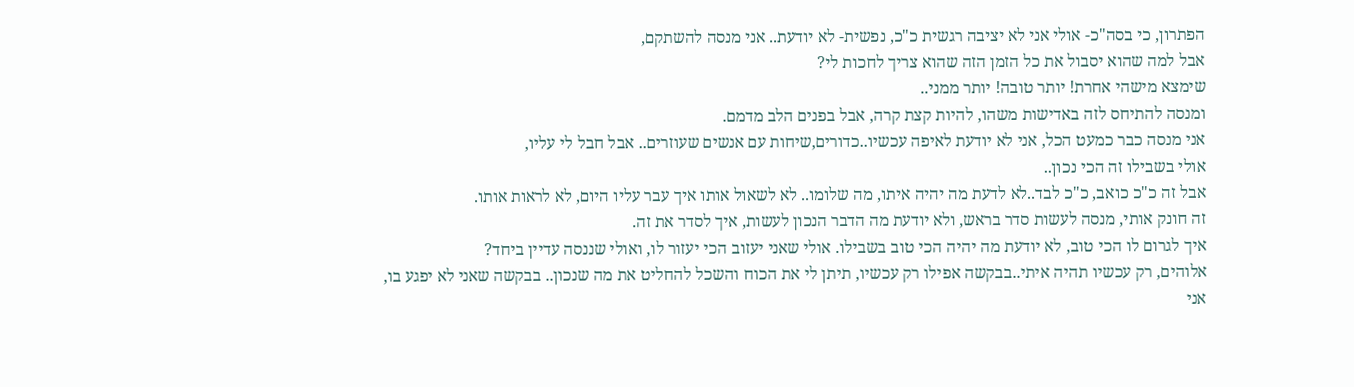הפתרון, כי בסה"כ- אולי אני לא יציבה רגשית כ"כ, נפשית- לא יודעת.. אני מנסה להשתקם,
אבל למה שהוא יסבול את כל הזמן הזה שהוא צריך לחכות לי?
שימצא מישהי אחרת! יותר טובה! יותר ממני..
ומנסה להתיחס לזה באדישות משהו, להיות קצת קרה, אבל בפנים הלב מדמם.
אני מנסה כבר כמעט הכל, אני לא יודעת לאיפה עכשיו..כדורים,שיחות עם אנשים שעוזרים.. אבל חבל לי עליו,
אולי בשבילו זה הכי נכון..
אבל זה כ"כ כואב, כ"כ לבד..לא לדעת מה יהיה איתו, מה שלומו.. לא לשאול אותו איך עבר עליו היום, לא לראות אותו.
זה חונק אותי, מנסה לעשות סדר בראש, ולא יודעת מה הדבר הנכון לעשות, איך לסדר את זה.
איך לגרום לו הכי טוב, לא יודעת מה יהיה הכי טוב בשבילו. אולי שאני יעזוב הכי יעזור לו, ואולי שננסה עדיין ביחד?
אלוהים, רק עכשיו תהיה איתי..בבקשה אפילו רק עכשיו, תיתן לי את הכוח והשכל להחליט את מה שנכון.. בבקשה שאני לא יפגע בו,
אני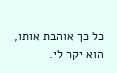כל כך אוהבת אותו, הוא יקר לי.